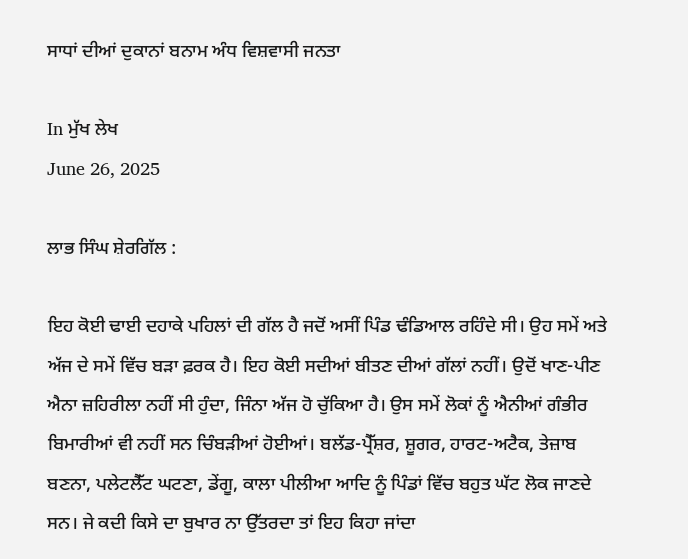ਸਾਧਾਂ ਦੀਆਂ ਦੁਕਾਨਾਂ ਬਨਾਮ ਅੰਧ ਵਿਸ਼ਵਾਸੀ ਜਨਤਾ

In ਮੁੱਖ ਲੇਖ
June 26, 2025

ਲਾਭ ਸਿੰਘ ਸ਼ੇਰਗਿੱਲ :

ਇਹ ਕੋਈ ਢਾਈ ਦਹਾਕੇ ਪਹਿਲਾਂ ਦੀ ਗੱਲ ਹੈ ਜਦੋਂ ਅਸੀਂ ਪਿੰਡ ਢੰਡਿਆਲ ਰਹਿੰਦੇ ਸੀ। ਉਹ ਸਮੇਂ ਅਤੇ ਅੱਜ ਦੇ ਸਮੇਂ ਵਿੱਚ ਬੜਾ ਫ਼ਰਕ ਹੈ। ਇਹ ਕੋਈ ਸਦੀਆਂ ਬੀਤਣ ਦੀਆਂ ਗੱਲਾਂ ਨਹੀਂ। ਉਦੋਂ ਖਾਣ-ਪੀਣ‌ ਐਨਾ ਜ਼ਹਿਰੀਲਾ ਨਹੀਂ ਸੀ ਹੁੰਦਾ, ਜਿੰਨਾ ਅੱਜ ਹੋ ਚੁੱਕਿਆ ਹੈ। ਉਸ ਸਮੇਂ ਲੋਕਾਂ ਨੂੰ ਐਨੀਆਂ ਗੰਭੀਰ ਬਿਮਾਰੀਆਂ ਵੀ ਨਹੀਂ ਸਨ ਚਿੰਬੜੀਆਂ ਹੋਈਆਂ। ਬਲੱਡ-ਪ੍ਰੈੱਸ਼ਰ, ਸ਼ੂਗਰ, ਹਾਰਟ-ਅਟੈਕ, ਤੇਜ਼ਾਬ ਬਣਨਾ, ਪਲੇਟਲੈੱਟ ਘਟਣਾ, ਡੇਂਗੂ, ਕਾਲਾ ਪੀਲੀਆ ਆਦਿ ਨੂੰ ਪਿੰਡਾਂ ਵਿੱਚ ਬਹੁਤ ਘੱਟ ਲੋਕ ਜਾਣਦੇ ਸਨ। ਜੇ ਕਦੀ ਕਿਸੇ ਦਾ ਬੁਖਾਰ ਨਾ ਉੱਤਰਦਾ ਤਾਂ ਇਹ ਕਿਹਾ ਜਾਂਦਾ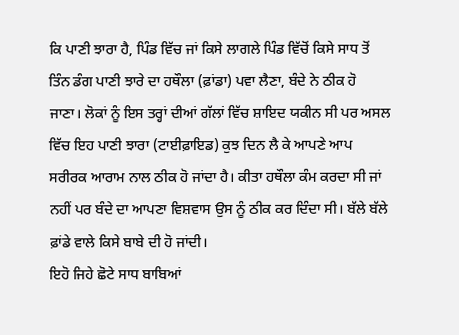ਕਿ ਪਾਣੀ ਝਾਰਾ ਹੈ, ਪਿੰਡ ਵਿੱਚ ਜਾਂ ਕਿਸੇ ਲਾਗਲੇ ਪਿੰਡ ਵਿੱਚੋਂ ਕਿਸੇ ਸਾਧ ਤੋਂ ਤਿੰਨ ਡੰਗ ਪਾਣੀ ਝਾਰੇ ਦਾ ਹਥੌਲਾ (ਫ਼ਾਂਡਾ) ਪਵਾ ਲੈਣਾ, ਬੰਦੇ ਨੇ ਠੀਕ ਹੋ ਜਾਣਾ। ਲੋਕਾਂ ਨੂੰ ਇਸ ਤਰ੍ਹਾਂ ਦੀਆਂ ਗੱਲਾਂ ਵਿੱਚ ਸ਼ਾਇਦ ਯਕੀਨ ਸੀ ਪਰ ਅਸਲ ਵਿੱਚ ਇਹ ਪਾਣੀ ਝਾਰਾ (ਟਾਈਫ਼ਾਇਡ) ਕੁਝ ਦਿਨ ਲੈ ਕੇ ਆਪਣੇ ਆਪ ਸਰੀਰਕ ਆਰਾਮ ਨਾਲ ਠੀਕ ਹੋ ਜਾਂਦਾ ਹੈ। ਕੀਤਾ ਹਥੌਲਾ ਕੰਮ ਕਰਦਾ ਸੀ ਜਾਂ ਨਹੀਂ ਪਰ ਬੰਦੇ ਦਾ ਆਪਣਾ ਵਿਸ਼ਵਾਸ ਉਸ ਨੂੰ ਠੀਕ ਕਰ ਦਿੰਦਾ ਸੀ। ਬੱਲੇ ਬੱਲੇ ਫ਼ਾਂਡੇ ਵਾਲੇ ਕਿਸੇ ਬਾਬੇ ਦੀ ਹੋ ਜਾਂਦੀ।
ਇਹੋ ਜਿਹੇ ਛੋਟੇ ਸਾਧ ਬਾਬਿਆਂ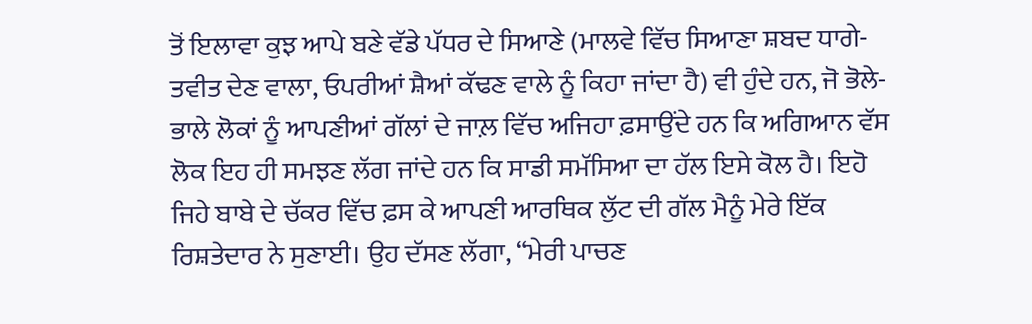ਤੋਂ ਇਲਾਵਾ ਕੁਝ ਆਪੇ ਬਣੇ ਵੱਡੇ ਪੱਧਰ ਦੇ ਸਿਆਣੇ (ਮਾਲਵੇ ਵਿੱਚ ਸਿਆਣਾ ਸ਼ਬਦ ਧਾਗੇ-ਤਵੀਤ ਦੇਣ ਵਾਲਾ, ਓਪਰੀਆਂ ਸ਼ੈਆਂ ਕੱਢਣ ਵਾਲੇ ਨੂੰ ਕਿਹਾ ਜਾਂਦਾ ਹੈ) ਵੀ ਹੁੰਦੇ ਹਨ, ਜੋ ਭੋਲੇ-ਭਾਲੇ ਲੋਕਾਂ ਨੂੰ ਆਪਣੀਆਂ ਗੱਲਾਂ ਦੇ ਜਾਲ਼ ਵਿੱਚ ਅਜਿਹਾ ਫ਼ਸਾਉਂਦੇ ਹਨ ਕਿ ਅਗਿਆਨ ਵੱਸ ਲੋਕ ਇਹ ਹੀ ਸਮਝਣ ਲੱਗ ਜਾਂਦੇ ਹਨ ਕਿ ਸਾਡੀ ਸਮੱਸਿਆ ਦਾ ਹੱਲ ਇਸੇ ਕੋਲ ਹੈ। ਇਹੋ ਜਿਹੇ ਬਾਬੇ ਦੇ ਚੱਕਰ ਵਿੱਚ ਫ਼ਸ ਕੇ ਆਪਣੀ ਆਰਥਿਕ ਲੁੱਟ ਦੀ ਗੱਲ ਮੈਨੂੰ ਮੇਰੇ ਇੱਕ ਰਿਸ਼ਤੇਦਾਰ ਨੇ ਸੁਣਾਈ। ਉਹ ਦੱਸਣ ਲੱਗਾ, “ਮੇਰੀ ਪਾਚਣ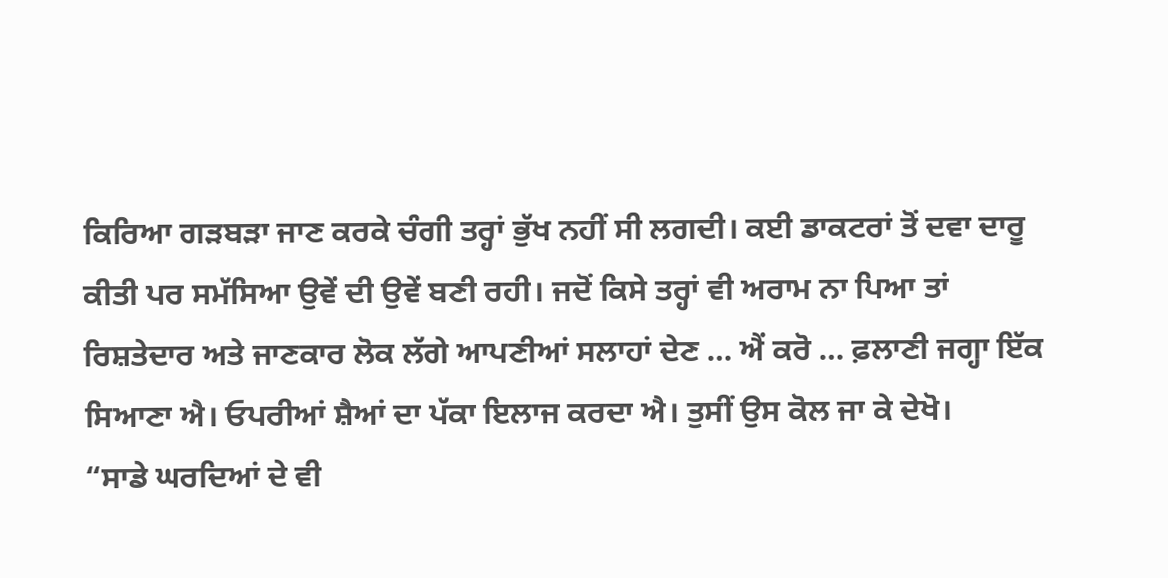ਕਿਰਿਆ ਗੜਬੜਾ ਜਾਣ ਕਰਕੇ ਚੰਗੀ ਤਰ੍ਹਾਂ ਭੁੱਖ ਨਹੀਂ ਸੀ ਲਗਦੀ। ਕਈ ਡਾਕਟਰਾਂ ਤੋਂ ਦਵਾ ਦਾਰੂ ਕੀਤੀ ਪਰ ਸਮੱਸਿਆ ਉਵੇਂ ਦੀ ਉਵੇਂ ਬਣੀ ਰਹੀ। ਜਦੋਂ ਕਿਸੇ ਤਰ੍ਹਾਂ ਵੀ ਅਰਾਮ ਨਾ ਪਿਆ ਤਾਂ ਰਿਸ਼ਤੇਦਾਰ ਅਤੇ ਜਾਣਕਾਰ ਲੋਕ ਲੱਗੇ ਆਪਣੀਆਂ ਸਲਾਹਾਂ ਦੇਣ … ਐਂ ਕਰੋ … ਫ਼ਲਾਣੀ ਜਗ੍ਹਾ ਇੱਕ ਸਿਆਣਾ ਐ। ਓਪਰੀਆਂ ਸ਼ੈਆਂ ਦਾ ਪੱਕਾ ਇਲਾਜ ਕਰਦਾ ਐ। ਤੁਸੀਂ ਉਸ ਕੋਲ ਜਾ ਕੇ ਦੇਖੋ।
“ਸਾਡੇ ਘਰਦਿਆਂ ਦੇ ਵੀ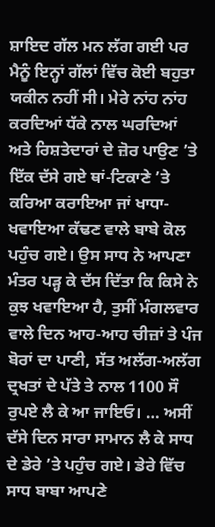ਸ਼ਾਇਦ ਗੱਲ ਮਨ ਲੱਗ ਗਈ ਪਰ ਮੈਨੂੰ ਇਨ੍ਹਾਂ ਗੱਲਾਂ ਵਿੱਚ ਕੋਈ ਬਹੁਤਾ ਯਕੀਨ ਨਹੀਂ ਸੀ। ਮੇਰੇ ਨਾਂਹ ਨਾਂਹ ਕਰਦਿਆਂ ਧੱਕੇ ਨਾਲ ਘਰਦਿਆਂ ਅਤੇ ਰਿਸ਼ਤੇਦਾਰਾਂ ਦੇ ਜ਼ੋਰ ਪਾਉਣ ’ਤੇ ਇੱਕ ਦੱਸੇ ਗਏ ਥਾਂ-ਟਿਕਾਣੇ ’ਤੇ ਕਰਿਆ ਕਰਾਇਆ ਜਾਂ ਖਾਧਾ-ਖਵਾਇਆ ਕੱਢਣ ਵਾਲੇ ਬਾਬੇ ਕੋਲ ਪਹੁੰਚ ਗਏ। ਉਸ ਸਾਧ ਨੇ ਆਪਣਾ ਮੰਤਰ ਪੜ੍ਹ ਕੇ ਦੱਸ ਦਿੱਤਾ ਕਿ ਕਿਸੇ ਨੇ ਕੁਝ ਖਵਾਇਆ ਹੈ, ਤੁਸੀਂ ਮੰਗਲਵਾਰ ਵਾਲੇ ਦਿਨ ਆਹ-ਆਹ ਚੀਜ਼ਾਂ ਤੇ ਪੰਜ ਬੋਰਾਂ ਦਾ ਪਾਣੀ, ਸੱਤ ਅਲੱਗ-ਅਲੱਗ ਦ੍ਰਖਤਾਂ ਦੇ ਪੱਤੇ ਤੇ ਨਾਲ 1100 ਸੌ ਰੁਪਏ ਲੈ ਕੇ ਆ ਜਾਇਓ। … ਅਸੀਂ ਦੱਸੇ ਦਿਨ ਸਾਰਾ ਸਾਮਾਨ ਲੈ ਕੇ ਸਾਧ ਦੇ ਡੇਰੇ ’ਤੇ ਪਹੁੰਚ ਗਏ। ਡੇਰੇ ਵਿੱਚ ਸਾਧ ਬਾਬਾ ਆਪਣੇ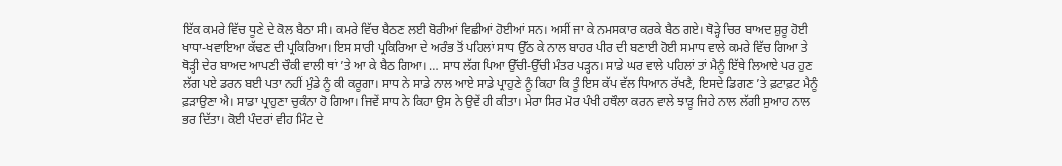ਇੱਕ ਕਮਰੇ ਵਿੱਚ ਧੂਣੇ ਦੇ ਕੋਲ ਬੈਠਾ ਸੀ। ਕਮਰੇ ਵਿੱਚ ਬੈਠਣ ਲਈ ਬੋਰੀਆਂ ਵਿਛੀਆਂ ਹੋਈਆਂ ਸਨ। ਅਸੀਂ ਜਾ ਕੇ ਨਮਸਕਾਰ ਕਰਕੇ ਬੈਠ ਗਏ। ਥੋੜ੍ਹੇ ਚਿਰ ਬਾਅਦ ਸ਼ੁਰੂ ਹੋਈ ਖਾਧਾ-ਖਵਾਇਆ ਕੱਢਣ ਦੀ ਪ੍ਰਕਿਰਿਆ। ਇਸ ਸਾਰੀ ਪ੍ਰਕਿਰਿਆ ਦੇ ਅਰੰਭ ਤੋਂ ਪਹਿਲਾਂ ਸਾਧ ਉੱਠ ਕੇ ਨਾਲ ਬਾਹਰ ਪੀਰ ਦੀ ਬਣਾਈ ਹੋਈ ਸਮਾਧ ਵਾਲੇ ਕਮਰੇ ਵਿੱਚ ਗਿਆ ਤੇ ਥੋੜ੍ਹੀ ਦੇਰ ਬਾਅਦ ਆਪਣੀ ਚੌਕੀ ਵਾਲੀ ਥਾਂ ’ਤੇ ਆ ਕੇ ਬੈਠ ਗਿਆ। … ਸਾਧ ਲੱਗ ਪਿਆ ਉੱਚੀ-ਉੱਚੀ ਮੰਤਰ ਪੜ੍ਹਨ। ਸਾਡੇ ਘਰ ਵਾਲੇ ਪਹਿਲਾਂ ਤਾਂ ਮੈਨੂੰ ਇੱਥੇ ਲਿਆਏ ਪਰ ਹੁਣ ਲੱਗ ਪਏ ਡਰਨ ਬਈ ਪਤਾ ਨਹੀਂ ਮੁੰਡੇ ਨੂੰ ਕੀ ਕਰੂਗਾ। ਸਾਧ ਨੇ ਸਾਡੇ ਨਾਲ ਆਏ ਸਾਡੇ ਪ੍ਰਾਹੁਣੇ ਨੂੰ ਕਿਹਾ ਕਿ ਤੂੰ ਇਸ ਕੱਪ ਵੱਲ ਧਿਆਨ ਰੱਖਣੈ, ਇਸਦੇ ਡਿਗਣ ’ਤੇ ਫ਼ਟਾਫ਼ਟ ਮੈਨੂੰ ਫ਼ੜਾਉਣਾ ਐ। ਸਾਡਾ ਪ੍ਰਾਹੁਣਾ ਚੁਕੰਨਾ ਹੋ ਗਿਆ। ਜਿਵੇਂ ਸਾਧ ਨੇ ਕਿਹਾ ਉਸ ਨੇ ਉਵੇਂ ਹੀ ਕੀਤਾ। ਮੇਰਾ ਸਿਰ ਮੋਰ ਪੰਖੀ ਹਥੌਲਾ ਕਰਨ ਵਾਲੇ ਝਾੜੂ ਜਿਹੇ ਨਾਲ ਲੱਗੀ ਸੁਆਹ ਨਾਲ ਭਰ ਦਿੱਤਾ। ਕੋਈ ਪੰਦਰਾਂ ਵੀਹ ਮਿੰਟ ਦੇ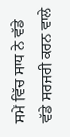ਸਮੇਂ ਵਿੱਚ ਸਾਧ ਨੇ ਵੱਡੇ ਵੱਡੇ ਸਰਜਰੀ ਕਰਨ ਵਾਲੇ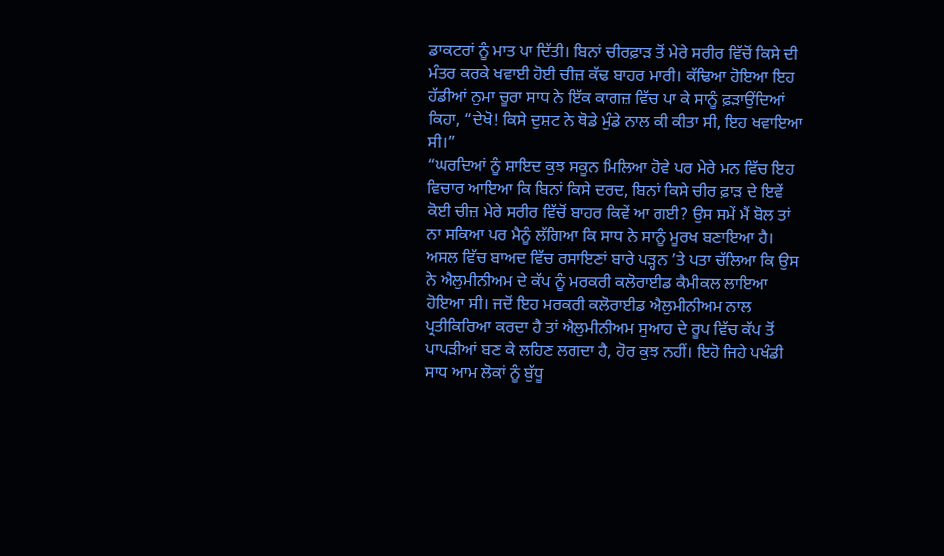ਡਾਕਟਰਾਂ ਨੂੰ ਮਾਤ ਪਾ ਦਿੱਤੀ। ਬਿਨਾਂ ਚੀਰਫ਼ਾੜ ਤੋਂ ਮੇਰੇ ਸਰੀਰ ਵਿੱਚੋਂ ਕਿਸੇ ਦੀ ਮੰਤਰ ਕਰਕੇ ਖਵਾਈ ਹੋਈ ਚੀਜ਼ ਕੱਢ ਬਾਹਰ ਮਾਰੀ। ਕੱਢਿਆ ਹੋਇਆ ਇਹ ਹੱਡੀਆਂ ਨੁਮਾ ਚੂਰਾ ਸਾਧ ਨੇ ਇੱਕ ਕਾਗਜ਼ ਵਿੱਚ ਪਾ ਕੇ ਸਾਨੂੰ ਫ਼ੜਾਉਂਦਿਆਂ ਕਿਹਾ, “ਦੇਖੋ! ਕਿਸੇ ਦੁਸ਼ਟ ਨੇ ਥੋਡੇ ਮੁੰਡੇ ਨਾਲ ਕੀ ਕੀਤਾ ਸੀ, ਇਹ ਖਵਾਇਆ ਸੀ।”
“ਘਰਦਿਆਂ ਨੂੰ ਸ਼ਾਇਦ ਕੁਝ ਸਕੂਨ ਮਿਲਿਆ ਹੋਵੇ ਪਰ ਮੇਰੇ ਮਨ ਵਿੱਚ ਇਹ ਵਿਚਾਰ ਆਇਆ ਕਿ ਬਿਨਾਂ ਕਿਸੇ ਦਰਦ, ਬਿਨਾਂ ਕਿਸੇ ਚੀਰ ਫ਼ਾੜ ਦੇ ਇਵੇਂ ਕੋਈ ਚੀਜ਼ ਮੇਰੇ ਸਰੀਰ ਵਿੱਚੋਂ ਬਾਹਰ ਕਿਵੇਂ ਆ ਗਈ? ਉਸ ਸਮੇਂ ਮੈਂ ਬੋਲ ਤਾਂ ਨਾ ਸਕਿਆ ਪਰ ਮੈਨੂੰ ਲੱਗਿਆ ਕਿ ਸਾਧ ਨੇ ਸਾਨੂੰ ਮੂਰਖ ਬਣਾਇਆ ਹੈ। ਅਸਲ ਵਿੱਚ ਬਾਅਦ ਵਿੱਚ ਰਸਾਇਣਾਂ ਬਾਰੇ ਪੜ੍ਹਨ ’ਤੇ ਪਤਾ ਚੱਲਿਆ ਕਿ ਉਸ ਨੇ ਐਲੁਮੀਨੀਅਮ ਦੇ ਕੱਪ ਨੂੰ ਮਰਕਰੀ ਕਲੋਰਾਈਡ ਕੈਮੀਕਲ ਲਾਇਆ ਹੋਇਆ ਸੀ। ਜਦੋਂ ਇਹ ਮਰਕਰੀ ਕਲੋਰਾਈਡ ਐਲੁਮੀਨੀਅਮ ਨਾਲ ਪ੍ਰਤੀਕਿਰਿਆ ਕਰਦਾ ਹੈ ਤਾਂ ਐਲੁਮੀਨੀਅਮ ਸੁਆਹ ਦੇ ਰੂਪ ਵਿੱਚ ਕੱਪ ਤੋਂ ਪਾਪੜੀਆਂ ਬਣ ਕੇ ਲਹਿਣ ਲਗਦਾ ਹੈ, ਹੋਰ ਕੁਝ ਨਹੀਂ। ਇਹੋ ਜਿਹੇ ਪਖੰਡੀ ਸਾਧ ਆਮ ਲੋਕਾਂ ਨੂੰ ਬੁੱਧੂ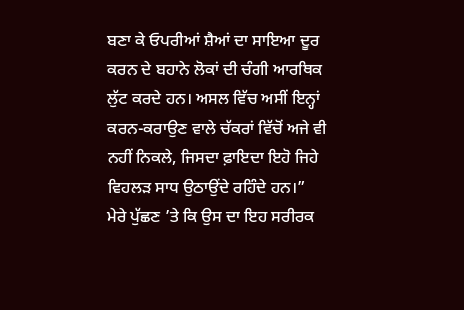ਬਣਾ ਕੇ ਓਪਰੀਆਂ ਸ਼ੈਆਂ ਦਾ ਸਾਇਆ ਦੂਰ ਕਰਨ ਦੇ ਬਹਾਨੇ ਲੋਕਾਂ ਦੀ ਚੰਗੀ ਆਰਥਿਕ ਲੁੱਟ ਕਰਦੇ ਹਨ। ਅਸਲ ਵਿੱਚ ਅਸੀਂ ਇਨ੍ਹਾਂ ਕਰਨ-ਕਰਾਉਣ ਵਾਲੇ ਚੱਕਰਾਂ ਵਿੱਚੋਂ ਅਜੇ ਵੀ ਨਹੀਂ ਨਿਕਲੇ, ਜਿਸਦਾ ਫ਼ਾਇਦਾ ਇਹੋ ਜਿਹੇ ਵਿਹਲੜ ਸਾਧ ਉਠਾਉਂਦੇ ਰਹਿੰਦੇ ਹਨ।”
ਮੇਰੇ ਪੁੱਛਣ ’ਤੇ ਕਿ ਉਸ ਦਾ ਇਹ ਸਰੀਰਕ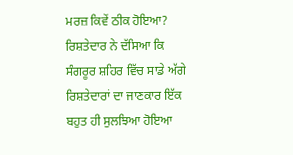ਮਰਜ਼ ਕਿਵੇਂ ਠੀਕ ਹੋਇਆ? ਰਿਸ਼ਤੇਦਾਰ ਨੇ ਦੱਸਿਆ ਕਿ ਸੰਗਰੂਰ ਸ਼ਹਿਰ ਵਿੱਚ ਸਾਡੇ ਅੱਗੇ ਰਿਸ਼ਤੇਦਾਰਾਂ ਦਾ ਜਾਣਕਾਰ ਇੱਕ ਬਹੁਤ ਹੀ ਸੁਲਝਿਆ ਹੋਇਆ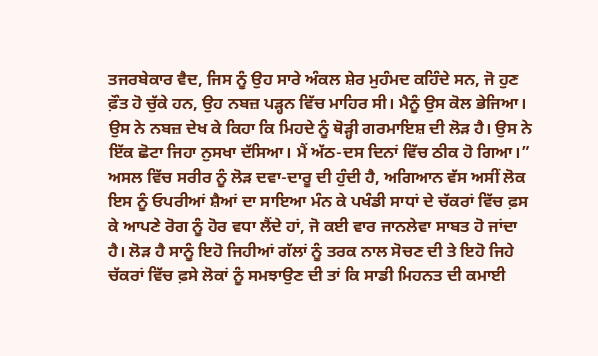ਤਜਰਬੇਕਾਰ ਵੈਦ, ਜਿਸ ਨੂੰ ਉਹ ਸਾਰੇ ਅੰਕਲ ਸ਼ੇਰ ਮੁਹੰਮਦ ਕਹਿੰਦੇ ਸਨ, ਜੋ ਹੁਣ ਫ਼ੌਤ ਹੋ ਚੁੱਕੇ ਹਨ, ਉਹ ਨਬਜ਼ ਪੜ੍ਹਨ ਵਿੱਚ ਮਾਹਿਰ ਸੀ। ਮੈਨੂੰ ਉਸ ਕੋਲ ਭੇਜਿਆ। ਉਸ ਨੇ ਨਬਜ਼ ਦੇਖ ਕੇ ਕਿਹਾ ਕਿ ਮਿਹਦੇ ਨੂੰ ਥੋੜ੍ਹੀ ਗਰਮਾਇਸ਼ ਦੀ ਲੋੜ ਹੈ। ਉਸ ਨੇ ਇੱਕ ਛੋਟਾ ਜਿਹਾ ਨੁਸਖਾ ਦੱਸਿਆ। ਮੈਂ ਅੱਠ-ਦਸ ਦਿਨਾਂ ਵਿੱਚ ਠੀਕ ਹੋ ਗਿਆ।”
ਅਸਲ ਵਿੱਚ ਸਰੀਰ ਨੂੰ ਲੋੜ ਦਵਾ-ਦਾਰੂ ਦੀ ਹੁੰਦੀ ਹੈ, ਅਗਿਆਨ ਵੱਸ ਅਸੀਂ ਲੋਕ ਇਸ ਨੂੰ ਓਪਰੀਆਂ ਸ਼ੈਆਂ ਦਾ ਸਾਇਆ ਮੰਨ ਕੇ ਪਖੰਡੀ ਸਾਧਾਂ ਦੇ ਚੱਕਰਾਂ ਵਿੱਚ ਫ਼ਸ ਕੇ ਆਪਣੇ ਰੋਗ ਨੂੰ ਹੋਰ ਵਧਾ ਲੈਂਦੇ ਹਾਂ, ਜੋ ਕਈ ਵਾਰ ਜਾਨਲੇਵਾ ਸਾਬਤ ਹੋ ਜਾਂਦਾ ਹੈ। ਲੋੜ ਹੈ ਸਾਨੂੰ ਇਹੋ ਜਿਹੀਆਂ ਗੱਲਾਂ ਨੂੰ ਤਰਕ ਨਾਲ ਸੋਚਣ ਦੀ ਤੇ ਇਹੋ ਜਿਹੇ ਚੱਕਰਾਂ ਵਿੱਚ ਫ਼ਸੇ ਲੋਕਾਂ ਨੂੰ ਸਮਝਾਉਣ ਦੀ ਤਾਂ ਕਿ ਸਾਡੀ ਮਿਹਨਤ ਦੀ ਕਮਾਈ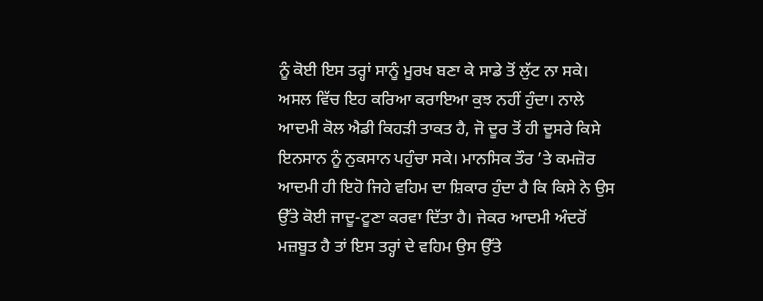ਨੂੰ ਕੋਈ ਇਸ ਤਰ੍ਹਾਂ ਸਾਨੂੰ ਮੂਰਖ ਬਣਾ ਕੇ ਸਾਡੇ ਤੋਂ ਲੁੱਟ ਨਾ ਸਕੇ। ਅਸਲ ਵਿੱਚ ਇਹ ਕਰਿਆ ਕਰਾਇਆ ਕੁਝ ਨਹੀਂ ਹੁੰਦਾ। ਨਾਲੇ ਆਦਮੀ ਕੋਲ ਐਡੀ ਕਿਹੜੀ ਤਾਕਤ ਹੈ, ਜੋ ਦੂਰ ਤੋਂ ਹੀ ਦੂਸਰੇ ਕਿਸੇ ਇਨਸਾਨ ਨੂੰ ਨੁਕਸਾਨ ਪਹੁੰਚਾ ਸਕੇ। ਮਾਨਸਿਕ ਤੌਰ ’ਤੇ ਕਮਜ਼ੋਰ ਆਦਮੀ ਹੀ ਇਹੋ ਜਿਹੇ ਵਹਿਮ ਦਾ ਸ਼ਿਕਾਰ ਹੁੰਦਾ ਹੈ ਕਿ ਕਿਸੇ ਨੇ ਉਸ ਉੱਤੇ ਕੋਈ ਜਾਦੂ-ਟੂਣਾ ਕਰਵਾ ਦਿੱਤਾ ਹੈ। ਜੇਕਰ ਆਦਮੀ ਅੰਦਰੋਂ ਮਜ਼ਬੂਤ ਹੈ ਤਾਂ ਇਸ ਤਰ੍ਹਾਂ ਦੇ ਵਹਿਮ ਉਸ ਉੱਤੇ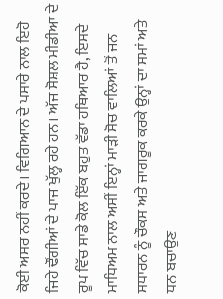ਕੋਈ ਅਸਰ ਨਹੀਂ ਕਰਦੇ। ਵਿਗਿਆਨ ਦੇ ਪਸਾਰੇ ਨਾਲ ਇਹੋ ਜਿਹੇ ਢੌਂਗੀਆਂ ਦੇ ਪਾਜ ਖੁੱਲ੍ਹ ਰਹੇ ਹਨ। ਅੱਜ ਸੋਸ਼ਲ ਮੀਡੀਆ ਦੇ ਰੂਪ ਵਿੱਚ ਸਾਡੇ ਕੋਲ ਇੱਕ ਬਹੁਤ ਵੱਡਾ ਹਥਿਆਰ ਹੈ, ਇਸਦੇ ਮਾਧਿਅਮ ਨਾਲ ਅਸੀਂ ਇਨ੍ਹਾਂ ਮਾੜੀ ਸੋਚ ਵਾਲਿਆਂ ਤੋਂ ਜਨ ਸਧਾਰਨ ਨੂੰ ਚੌਕਸ ਅਤੇ ਜਾਗਰੂਕ ਕਰਕੇ ਉਨ੍ਹਾਂ ਦਾ ਸਮਾਂ ਅਤੇ ਧਨ ਬਚਾਉਣ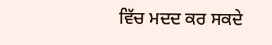ਵਿੱਚ ਮਦਦ ਕਰ ਸਕਦੇ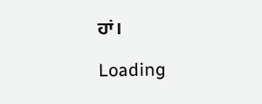ਹਾਂ।

Loading